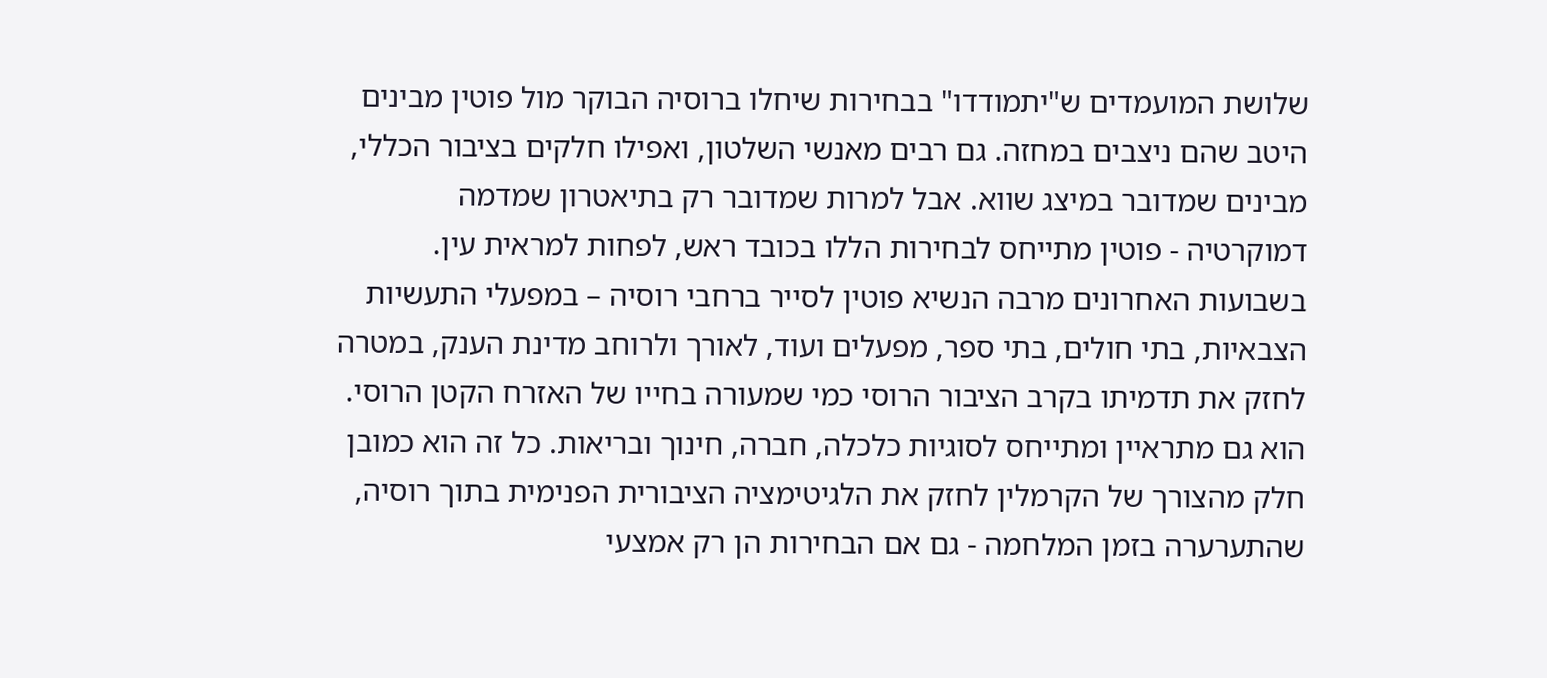שלושת המועמדים ש"יתמודדו" בבחירות שיחלו ברוסיה הבוקר מול פוטין מבינים היטב שהם ניצבים במחזה. גם רבים מאנשי השלטון, ואפילו חלקים בציבור הכללי, מבינים שמדובר במיצג שווא. אבל למרות שמדובר רק בתיאטרון שמדמה דמוקרטיה - פוטין מתייחס לבחירות הללו בכובד ראש, לפחות למראית עין.
בשבועות האחרונים מרבה הנשיא פוטין לסייר ברחבי רוסיה – במפעלי התעשיות הצבאיות, בתי חולים, בתי ספר, מפעלים ועוד, לאורך ולרוחב מדינת הענק, במטרה לחזק את תדמיתו בקרב הציבור הרוסי כמי שמעורה בחייו של האזרח הקטן הרוסי. הוא גם מתראיין ומתייחס לסוגיות כלכלה, חברה, חינוך ובריאות. כל זה הוא כמובן חלק מהצורך של הקרמלין לחזק את הלגיטימציה הציבורית הפנימית בתוך רוסיה, שהתערערה בזמן המלחמה - גם אם הבחירות הן רק אמצעי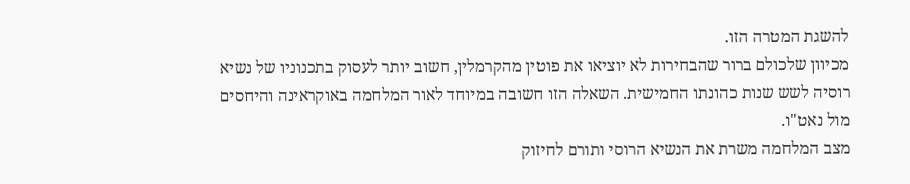להשגת המטרה הזו.
מכיוון שלכולם ברור שהבחירות לא יוציאו את פוטין מהקרמלין, חשוב יותר לעסוק בתכנוניו של נשיא רוסיה לשש שנות כהונתו החמישית. השאלה הזו חשובה במיוחד לאור המלחמה באוקראינה והיחסים מול נאט"ו.
מצב המלחמה משרת את הנשיא הרוסי ותורם לחיזוק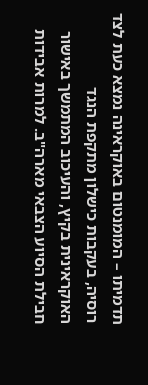תדמיתו – המומנטום באוקראינה נמצא כעת לצד רוסיה, בעקבות כישלון מתקפת הנגד האוקראינית בקיץ, והעיכוב המתמשך באישור חבילת הסיוע הצבאי מארה"ב. למרות אבידות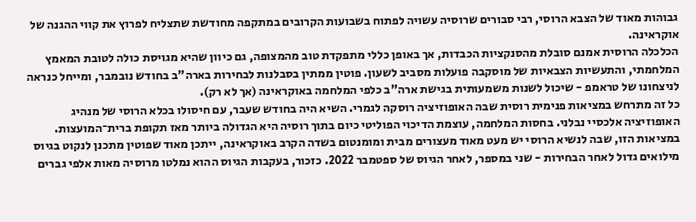גבוהות מאוד של הצבא הרוסי, רבי סבורים שרוסיה עשויה לפתוח בשבועות הקרובים במתקפה מחודשת שתצליח לפרוץ את קווי ההגנה של אוקראינה.
הכלכלה הרוסית אמנם סובלת מהסנקציות הכבדות, אך באופן כללי מתפקדת טוב מהמצופה, גם כיוון שהיא מגויסת כולה לטובת המאמץ המלחמתי, והתעשיות הצבאיות של מוסקבה פועלות מסביב לשעון. פוטין ממתין בסבלנות לבחירות בארה"ב בחודש נובמבר, ומייחל כנראה לניצחונו של טראמפ - שיכול לשנות משמעותית בגישת ארה"ב כלפי המלחמה באוקראינה (אך לא רק).
כל זה מתרחש במציאות פנימית רוסית שבה האופוזיציה רוסקה לגמרי. השיא היה בחודש שעבר, עם חיסולו בכלא הרוסי של מנהיג האופוזיציה אלכסיי נבלני. בחסות המלחמה, עוצמת הדיכוי הפוליטי כיום בתוך רוסיה היא הגדולה ביותר מאז תקופת ברית־המועצות.
במציאות הזו, שבה לנשיא הרוסי יש מעט מאוד מעצורים מבית ומומנטום בשדה הקרב באוקראינה, ייתכן מאוד שפוטין מתכנן לנקוט בגיוס מילואים גדול לאחר הבחירות - שני במספר, לאחר הגיוס של ספטמבר 2022. כזכור, בעקבות הגיוס ההוא נמלטו מרוסיה מאות אלפי גברים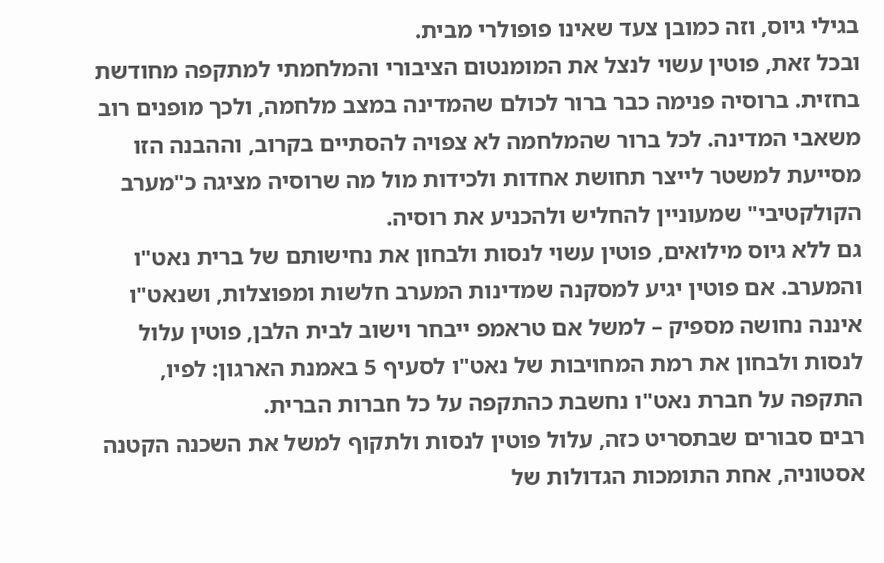בגילי גיוס, וזה כמובן צעד שאינו פופולרי מבית.
ובכל זאת, פוטין עשוי לנצל את המומנטום הציבורי והמלחמתי למתקפה מחודשת בחזית. ברוסיה פנימה כבר ברור לכולם שהמדינה במצב מלחמה, ולכך מופנים רוב משאבי המדינה. לכל ברור שהמלחמה לא צפויה להסתיים בקרוב, וההבנה הזו מסייעת למשטר לייצר תחושת אחדות ולכידות מול מה שרוסיה מציגה כ"מערב הקולקטיבי" שמעוניין להחליש ולהכניע את רוסיה.
גם ללא גיוס מילואים, פוטין עשוי לנסות ולבחון את נחישותם של ברית נאט"ו והמערב. אם פוטין יגיע למסקנה שמדינות המערב חלשות ומפוצלות, ושנאט"ו איננה נחושה מספיק – למשל אם טראמפ ייבחר וישוב לבית הלבן, פוטין עלול לנסות ולבחון את רמת המחויבות של נאט"ו לסעיף 5 באמנת הארגון: לפיו, התקפה על חברת נאט"ו נחשבת כהתקפה על כל חברות הברית.
רבים סבורים שבתסריט כזה, עלול פוטין לנסות ולתקוף למשל את השכנה הקטנה אסטוניה, אחת התומכות הגדולות של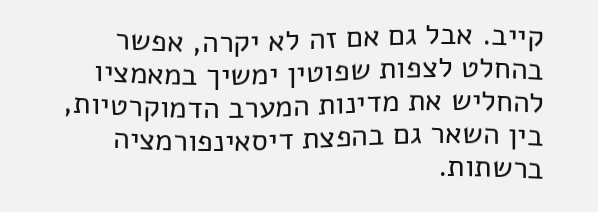קייב. אבל גם אם זה לא יקרה, אפשר בהחלט לצפות שפוטין ימשיך במאמציו להחליש את מדינות המערב הדמוקרטיות, בין השאר גם בהפצת דיסאינפורמציה ברשתות.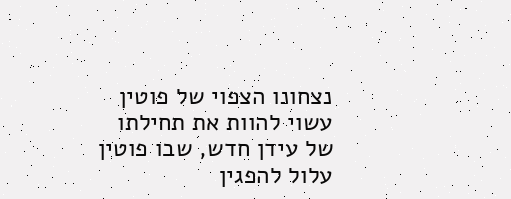נצחונו הצפוי של פוטין עשוי להוות את תחילתו של עידן חדש, שבו פוטין עלול להפגין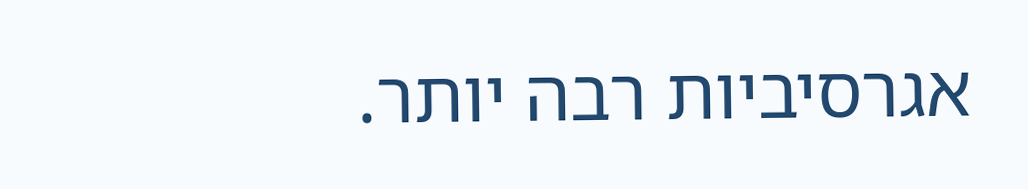אגרסיביות רבה יותר.